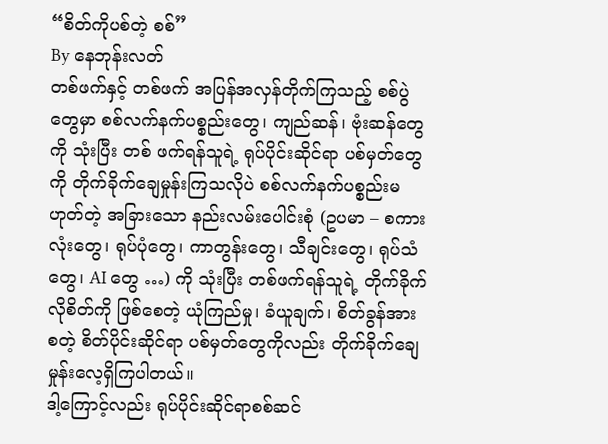“စိတ်ကိုပစ်တဲ့ စစ်”
By နေဘုန်းလတ်
တစ်ဖက်နှင့် တစ်ဖက် အပြန်အလှန်တိုက်ကြသည့် စစ်ပွဲတွေမှာ စစ်လက်နက်ပစ္စည်းတွေ၊ ကျည်ဆန်၊ ဗုံးဆန်တွေကို သုံးပြီး တစ် ဖက်ရန်သူရဲ့ ရုပ်ပိုင်းဆိုင်ရာ ပစ်မှတ်တွေကို တိုက်ခိုက်ချေမှုန်းကြသလိုပဲ စစ်လက်နက်ပစ္စည်းမဟုတ်တဲ့ အခြားသော နည်းလမ်းပေါင်းစုံ (ဥပမာ – စကားလုံးတွေ၊ ရုပ်ပုံတွေ၊ ကာတွန်းတွေ၊ သီချင်းတွေ၊ ရုပ်သံ တွေ၊ AI တွေ …) ကို သုံးပြီး တစ်ဖက်ရန်သူရဲ့ တိုက်ခိုက်လိုစိတ်ကို ဖြစ်စေတဲ့ ယုံကြည်မှု၊ ခံယူချက်၊ စိတ်ခွန်အား စတဲ့ စိတ်ပိုင်းဆိုင်ရာ ပစ်မှတ်တွေကိုလည်း တိုက်ခိုက်ချေမှုန်းလေ့ရှိကြပါတယ်။
ဒါ့ကြောင့်လည်း ရုပ်ပိုင်းဆိုင်ရာစစ်ဆင်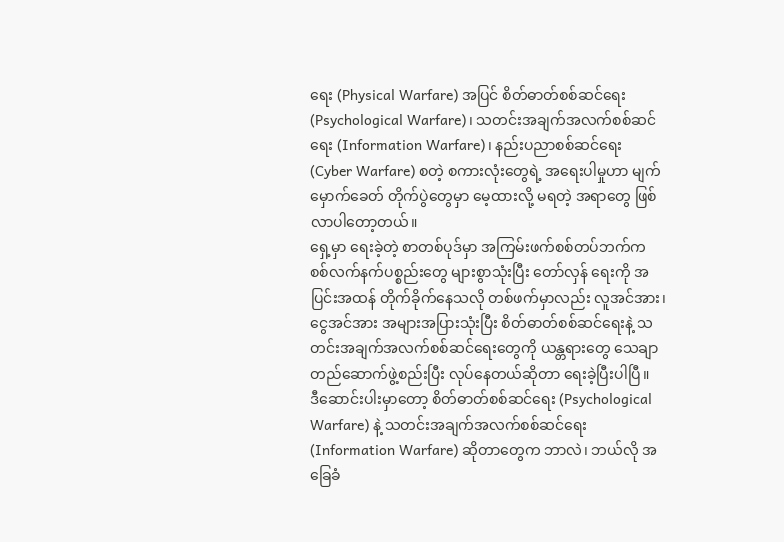ရေး (Physical Warfare) အပြင် စိတ်ဓာတ်စစ်ဆင်ရေး (Psychological Warfare)၊ သတင်းအချက်အလက်စစ်ဆင်ရေး (Information Warfare)၊ နည်းပညာစစ်ဆင်ရေး (Cyber Warfare) စတဲ့ စကားလုံးတွေရဲ့ အရေးပါမှုဟာ မျက်မှောက်ခေတ် တိုက်ပွဲတွေမှာ မေ့ထားလို့ မရတဲ့ အရာတွေ ဖြစ်လာပါတော့တယ်။
ရှေ့မှာ ရေးခဲ့တဲ့ စာတစ်ပုဒ်မှာ အကြမ်းဖက်စစ်တပ်ဘက်က စစ်လက်နက်ပစ္စည်းတွေ များစွာသုံးပြီး တော်လှန် ရေးကို အပြင်းအထန် တိုက်ခိုက်နေသလို တစ်ဖက်မှာလည်း လူအင်အား၊ ငွေအင်အား အများအပြားသုံးပြီး စိတ်ဓာတ်စစ်ဆင်ရေးနဲ့ သတင်းအချက်အလက်စစ်ဆင်ရေးတွေကို ယန္တရားတွေ သေချာတည်ဆောက်ဖွဲ့စည်းပြီး လုပ်နေတယ်ဆိုတာ ရေးခဲ့ပြီးပါပြီ။
ဒီဆောင်းပါးမှာတော့ စိတ်ဓာတ်စစ်ဆင်ရေး (Psychological Warfare) နဲ့ သတင်းအချက်အလက်စစ်ဆင်ရေး (Information Warfare) ဆိုတာတွေက ဘာလဲ၊ ဘယ်လို အခြေခံ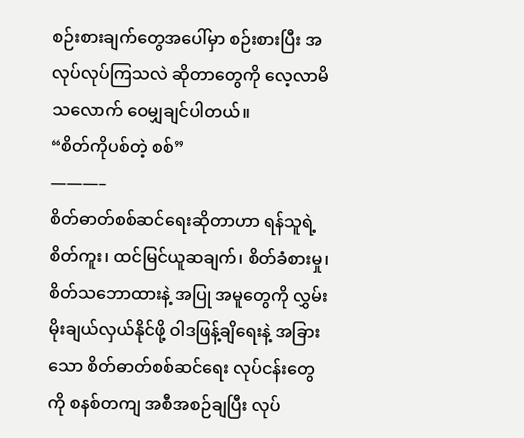စဉ်းစားချက်တွေအပေါ်မှာ စဉ်းစားပြီး အလုပ်လုပ်ကြသလဲ ဆိုတာတွေကို လေ့လာမိသလောက် ဝေမျှချင်ပါတယ်။
“စိတ်ကိုပစ်တဲ့ စစ်”
———–
စိတ်ဓာတ်စစ်ဆင်ရေးဆိုတာဟာ ရန်သူရဲ့ စိတ်ကူး၊ ထင်မြင်ယူဆချက်၊ စိတ်ခံစားမှု၊ စိတ်သဘောထားနဲ့ အပြု အမူတွေကို လွှမ်းမိုးချယ်လှယ်နိုင်ဖို့ ဝါဒဖြန့်ချိရေးနဲ့ အခြားသော စိတ်ဓာတ်စစ်ဆင်ရေး လုပ်ငန်းတွေကို စနစ်တကျ အစီအစဉ်ချပြီး လုပ်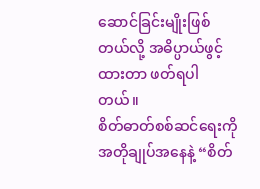ဆောင်ခြင်းမျိုးဖြစ်တယ်လို့ အဓိပ္ပာယ်ဖွင့်ထားတာ ဖတ်ရပါတယ်။
စိတ်ဓာတ်စစ်ဆင်ရေးကို အတိုချုပ်အနေနဲ့ “စိတ်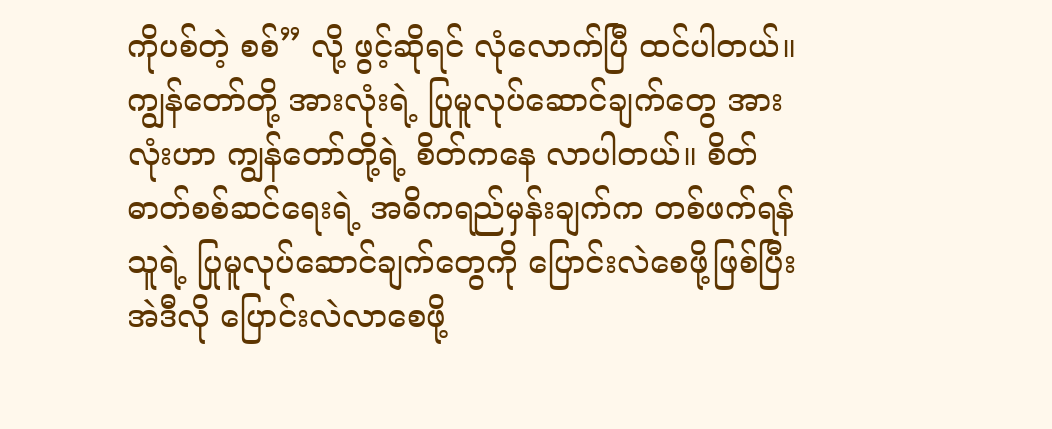ကိုပစ်တဲ့ စစ်” လို့ ဖွင့်ဆိုရင် လုံလောက်ပြီ ထင်ပါတယ်။ ကျွန်တော်တို့ အားလုံးရဲ့ ပြုမူလုပ်ဆောင်ချက်တွေ အားလုံးဟာ ကျွန်တော်တို့ရဲ့ စိတ်ကနေ လာပါတယ်။ စိတ်ဓာတ်စစ်ဆင်ရေးရဲ့ အဓိကရည်မှန်းချက်က တစ်ဖက်ရန်သူရဲ့ ပြုမူလုပ်ဆောင်ချက်တွေကို ပြောင်းလဲစေဖို့ဖြစ်ပြီး အဲဒီလို ပြောင်းလဲလာစေဖို့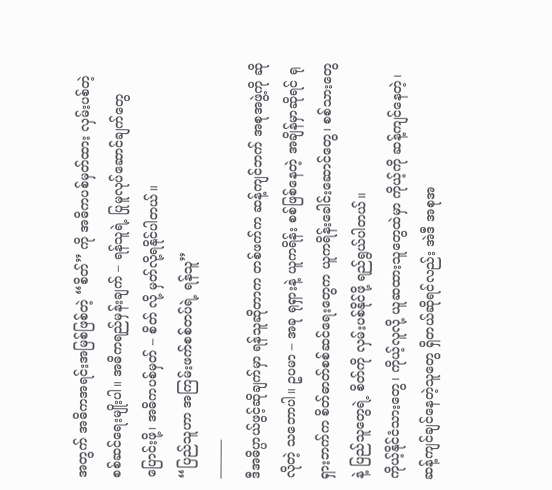အတွက် အဓိကအရင်းအမြစ်ဖြစ်တဲ့ “စိတ်” ကို အဓိကပစ်မှတ်ထား လှမ်းပစ်တဲ့ စစ်ဆင်ရေးမျိုးပါ။ အဓိကရည်မှန်းချက် – ရန်သူရဲ့ ပြုမူလုပ်ဆောင်ချက်တွေပြောင်းဖို့၊ အဓိကပစ်မှတ် – စိတ် လို့ မှတ်လို့ရနိုင်ပါတယ်။
“ပြည်သူဟာ အကြမ်းဖက်စစ်တပ်ရဲ့ ရန်သူ”
———
ဒီအဓိပ္ပာယ်ဖွင့်ဆိုချက်မှာ ရန်သူဆိုတာက တစ်ဖက်က ဆန့်ကျင်ဘက် အစုအဖွဲ့ကို ဆိုလိုတဲ့ သဘောပါ။ ဥပမာ – အခု ရုရှားနဲ့ ယူကရိန်း စစ်ဖြစ်နေတဲ့ အချိန်မှာဆိုရင် ရုရှားဘက်က စိတ်ဓာတ်စစ်ဆင်ရေးတွေက ယူကရိန်းခေါင်းဆောင်တွေ၊ စစ်သားတွေနဲ့ ပြည်သူတွေရဲ့ စိတ်ကို လှမ်းပစ်နိုင်ဖို့ ရည်ရွယ်ပါတယ်။
ကိုယ့်နိုင်ငံသားတွေ၊ ကိုယ့်လူလို့ ယူဆထားသူတွေထဲမှာ ကိုယ့်ကို ဆန့်ကျင်နေတဲ့၊ ဆန့်ကျင်ချင်နေတဲ့သူတွေ ရှိတယ်ဆိုရင်လည်း အဲဒီ အစုအ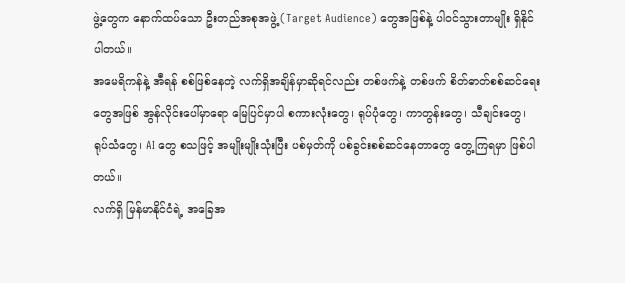ဖွဲ့တွေက နောက်ထပ်သော ဦးတည်အစုအဖွဲ့ (Target Audience) တွေအဖြစ်နဲ့ ပါဝင်သွားတာမျိုး ရှိနိုင်ပါတယ်။
အမေရိကန်နဲ့ အီရန် စစ်ဖြစ်နေတဲ့ လက်ရှိအချိန်မှာဆိုရင်လည်း တစ်ဖက်နဲ့ တစ်ဖက် စိတ်ဓာတ်စစ်ဆင်ရေးတွေအဖြစ် အွန်လိုင်းပေါ်မှာရော မြေပြင်မှာပါ စကားလုံးတွေ၊ ရုပ်ပုံတွေ၊ ကာတွန်းတွေ၊ သီချင်းတွေ၊ ရုပ်သံတွေ၊ AI တွေ စသဖြင့် အမျိုးမျိုးသုံးပြီး ပစ်မှတ်ကို ပစ်ခွင်းစစ်ဆင်နေတာတွေ တွေ့ကြရမှာ ဖြစ်ပါတယ်။
လက်ရှိ မြန်မာနိုင်ငံရဲ့ အခြေအ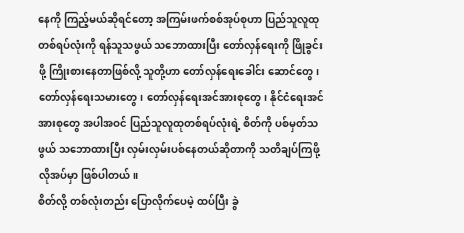နေကို ကြည့်မယ်ဆိုရင်တော့ အကြမ်းဖက်စစ်အုပ်စုဟာ ပြည်သူလူထုတစ်ရပ်လုံးကို ရန်သူသဖွယ် သဘောထားပြီး တော်လှန်ရေးကို ဖြိုခွင်းဖို့ ကြိုးစားနေတာဖြစ်လို့ သူတို့ဟာ တော်လှန်ရေးခေါင်း ဆောင်တွေ၊ တော်လှန်ရေးသမားတွေ၊ တော်လှန်ရေးအင်အားစုတွေ၊ နိုင်ငံရေးအင်အားစုတွေ အပါအဝင် ပြည်သူလူထုတစ်ရပ်လုံးရဲ့ စိတ်ကို ပစ်မှတ်သဖွယ် သဘောထားပြီး လှမ်းလှမ်းပစ်နေတယ်ဆိုတာကို သတိချပ်ကြဖို့ လိုအပ်မှာ ဖြစ်ပါတယ်။
စိတ်လို့ တစ်လုံးတည်း ပြောလိုက်ပေမဲ့ ထပ်ပြီး ခွဲ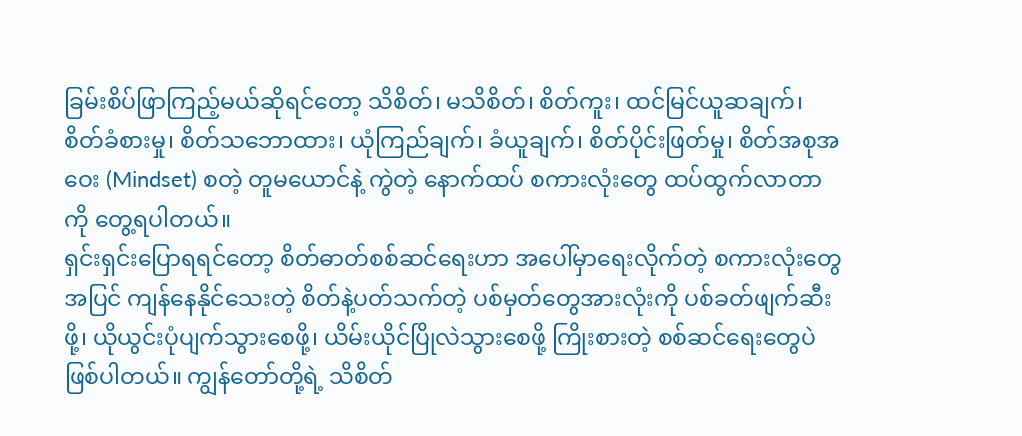ခြမ်းစိပ်ဖြာကြည့်မယ်ဆိုရင်တော့ သိစိတ်၊ မသိစိတ်၊ စိတ်ကူး၊ ထင်မြင်ယူဆချက်၊ စိတ်ခံစားမှု၊ စိတ်သဘောထား၊ ယုံကြည်ချက်၊ ခံယူချက်၊ စိတ်ပိုင်းဖြတ်မှု၊ စိတ်အစုအဝေး (Mindset) စတဲ့ တူမယောင်နဲ့ ကွဲတဲ့ နောက်ထပ် စကားလုံးတွေ ထပ်ထွက်လာတာကို တွေ့ရပါတယ်။
ရှင်းရှင်းပြောရရင်တော့ စိတ်ဓာတ်စစ်ဆင်ရေးဟာ အပေါ်မှာရေးလိုက်တဲ့ စကားလုံးတွေအပြင် ကျန်နေနိုင်သေးတဲ့ စိတ်နဲ့ပတ်သက်တဲ့ ပစ်မှတ်တွေအားလုံးကို ပစ်ခတ်ဖျက်ဆီးဖို့၊ ယိုယွင်းပုံပျက်သွားစေဖို့၊ ယိမ်းယိုင်ပြိုလဲသွားစေဖို့ ကြိုးစားတဲ့ စစ်ဆင်ရေးတွေပဲ ဖြစ်ပါတယ်။ ကျွန်တော်တို့ရဲ့ သိစိတ်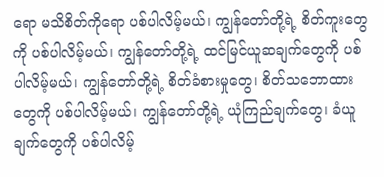ရော မသိစိတ်ကိုရော ပစ်ပါလိမ့်မယ်၊ ကျွန်တော်တို့ရဲ့ စိတ်ကူးတွေကို ပစ်ပါလိမ့်မယ်၊ ကျွန်တော်တို့ရဲ့ ထင်မြင်ယူဆချက်တွေကို ပစ်ပါလိမ့်မယ်၊ ကျွန်တော်တို့ရဲ့ စိတ်ခံစားမှုတွေ၊ စိတ်သဘောထားတွေကို ပစ်ပါလိမ့်မယ်၊ ကျွန်တော်တို့ရဲ့ ယုံကြည်ချက်တွေ၊ ခံယူချက်တွေကို ပစ်ပါလိမ့်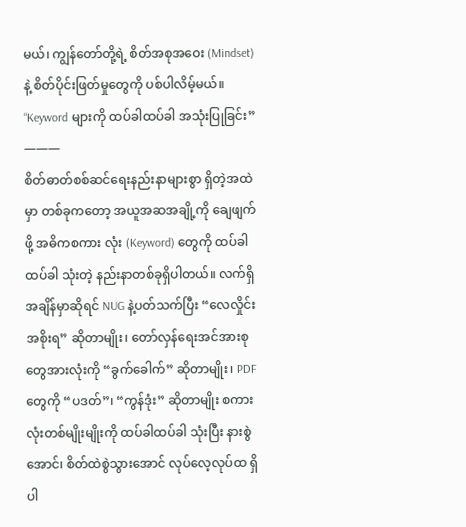မယ်၊ ကျွန်တော်တို့ရဲ့ စိတ်အစုအဝေး (Mindset) နဲ့ စိတ်ပိုင်းဖြတ်မှုတွေကို ပစ်ပါလိမ့်မယ်။
“Keyword များကို ထပ်ခါထပ်ခါ အသုံးပြုခြင်း”
———
စိတ်ဓာတ်စစ်ဆင်ရေးနည်းနာများစွာ ရှိတဲ့အထဲမှာ တစ်ခုကတော့ အယူအဆအချို့ကို ချေဖျက်ဖို့ အဓိကစကား လုံး (Keyword) တွေကို ထပ်ခါထပ်ခါ သုံးတဲ့ နည်းနာတစ်ခုရှိပါတယ်။ လက်ရှိအချိန်မှာဆိုရင် NUG နဲ့ပတ်သက်ပြီး “လေလှိုင်းအစိုးရ” ဆိုတာမျိုး၊ တော်လှန်ရေးအင်အားစုတွေအားလုံးကို “ခွက်ခေါက်” ဆိုတာမျိုး၊ PDF တွေကို “ပဒတ်”၊ “ကွန်ဒုံး” ဆိုတာမျိုး စကားလုံးတစ်မျိုးမျိုးကို ထပ်ခါထပ်ခါ သုံးပြီး နားစွဲအောင်၊ စိတ်ထဲစွဲသွားအောင် လုပ်လေ့လုပ်ထ ရှိပါ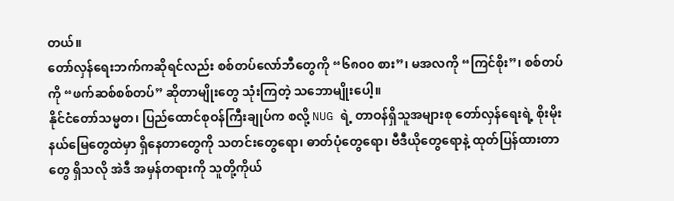တယ်။
တော်လှန်ရေးဘက်ကဆိုရင်လည်း စစ်တပ်လော်ဘီတွေကို “၆၈၀၀ စား”၊ မအလကို “ကြင်စိုး”၊ စစ်တပ်ကို “ဖက်ဆစ်စစ်တပ်” ဆိုတာမျိုးတွေ သုံးကြတဲ့ သဘောမျိုးပေါ့။
နိုင်ငံတော်သမ္မတ၊ ပြည်ထောင်စုဝန်ကြီးချုပ်က စလို့ NUG ရဲ့ တာဝန်ရှိသူအများစု တော်လှန်ရေးရဲ့ စိုးမိုးနယ်မြေတွေထဲမှာ ရှိနေတာတွေကို သတင်းတွေရော၊ ဓာတ်ပုံတွေရော၊ ဗီဒီယိုတွေရောနဲ့ ထုတ်ပြန်ထားတာတွေ ရှိသလို အဲဒီ အမှန်တရားကို သူတို့ကိုယ်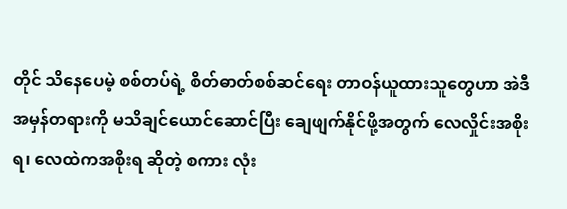တိုင် သိနေပေမဲ့ စစ်တပ်ရဲ့ စိတ်ဓာတ်စစ်ဆင်ရေး တာဝန်ယူထားသူတွေဟာ အဲဒီ အမှန်တရားကို မသိချင်ယောင်ဆောင်ပြီး ချေဖျက်နိုင်ဖို့အတွက် လေလှိုင်းအစိုးရ၊ လေထဲကအစိုးရ ဆိုတဲ့ စကား လုံး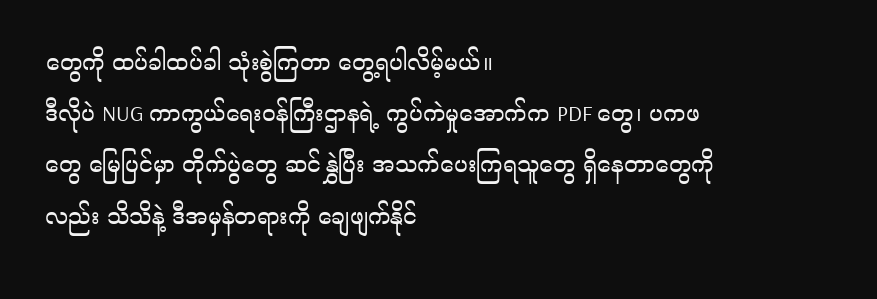တွေကို ထပ်ခါထပ်ခါ သုံးစွဲကြတာ တွေ့ရပါလိမ့်မယ်။
ဒီလိုပဲ NUG ကာကွယ်ရေးဝန်ကြီးဌာနရဲ့ ကွပ်ကဲမှုအောက်က PDF တွေ၊ ပကဖတွေ မြေပြင်မှာ တိုက်ပွဲတွေ ဆင်နွှဲပြီး အသက်ပေးကြရသူတွေ ရှိနေတာတွေကိုလည်း သိသိနဲ့ ဒီအမှန်တရားကို ချေဖျက်နိုင်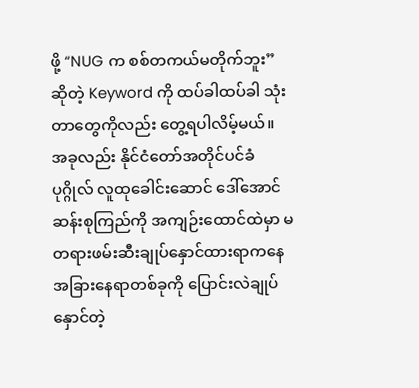ဖို့ “NUG က စစ်တကယ်မတိုက်ဘူး” ဆိုတဲ့ Keyword ကို ထပ်ခါထပ်ခါ သုံးတာတွေကိုလည်း တွေ့ရပါလိမ့်မယ်။
အခုလည်း နိုင်ငံတော်အတိုင်ပင်ခံပုဂ္ဂိုလ် လူထုခေါင်းဆောင် ဒေါ်အောင်ဆန်းစုကြည်ကို အကျဉ်းထောင်ထဲမှာ မတရားဖမ်းဆီးချုပ်နှောင်ထားရာကနေ အခြားနေရာတစ်ခုကို ပြောင်းလဲချုပ်နှောင်တဲ့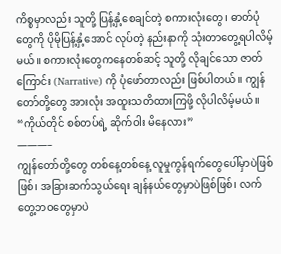ကိစ္စမှာလည်း သူတို့ ပြန့်နှံ့စေချင်တဲ့ စကားလုံးတွေ၊ ဓာတ်ပုံတွေကို ပိုမိုပြန့်နှံ့အောင် လုပ်တဲ့ နည်းနာကို သုံးတာတွေ့ရပါလိမ့်မယ်။ စကားလုံးတွေကနေတစ်ဆင့် သူတို့ လိုချင်သော ဇာတ်ကြောင်း (Narrative) ကို ပုံဖော်တာလည်း ဖြစ်ပါတယ်။ ကျွန်တော်တို့တွေ အားလုံး အထူးသတိထားကြဖို့ လိုပါလိမ့်မယ်။
“ကိုယ်တိုင် စစ်တပ်ရဲ့ ဆိုက်ဝါး မိနေလား”
———–
ကျွန်တော်တို့တွေ တစ်နေ့တစ်နေ့ လူမှုကွန်ရက်တွေပေါ်မှာပဲဖြစ်ဖြစ်၊ အခြားဆက်သွယ်ရေး ချန်နယ်တွေမှာပဲဖြစ်ဖြစ်၊ လက်တွေ့ဘဝတွေမှာပဲ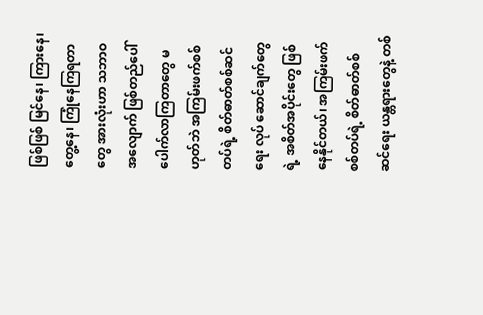ဖြစ်ဖြစ် မြင်နေ၊ ကြားနေ၊ တွေ့နေ၊ ကြုံနေကြရတာတွေ အားလုံးဟာ သဘာဝအလျောက် ဖြစ်တည်ပေါ်ပေါက်လာကြတာတွေ မဟုတ်ဘဲ အကြမ်းဖက်စစ်တပ်ရဲ့ စိတ်ဓာတ်စစ်ဆင်ရေး လုပ် ဆောင်ချက်တွေရဲ့ အစိတ်အပိုင်းတွေ ဖြစ်နေနိုင်တယ်၊ အကြမ်းဖက်စစ်တပ်ရဲ့ စိတ်ဓာတ်စစ်ဆင်ရေး ယန္တရားတွေနဲ့ တစ်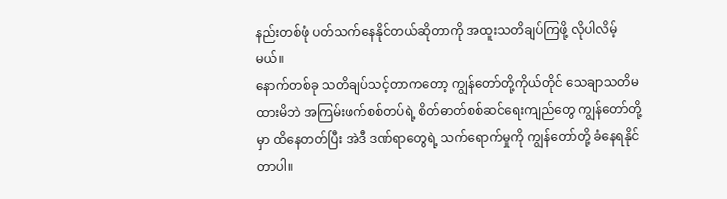နည်းတစ်ဖုံ ပတ်သက်နေနိုင်တယ်ဆိုတာကို အထူးသတိချပ်ကြဖို့ လိုပါလိမ့်မယ်။
နောက်တစ်ခု သတိချပ်သင့်တာကတော့ ကျွန်တော်တို့ကိုယ်တိုင် သေချာသတိမထားမိဘဲ အကြမ်းဖက်စစ်တပ်ရဲ့ စိတ်ဓာတ်စစ်ဆင်ရေးကျည်တွေ ကျွန်တော်တို့မှာ ထိနေတတ်ပြီး အဲဒီ ဒဏ်ရာတွေရဲ့ သက်ရောက်မှုကို ကျွန်တော်တို့ ခံနေရနိုင်တာပါ။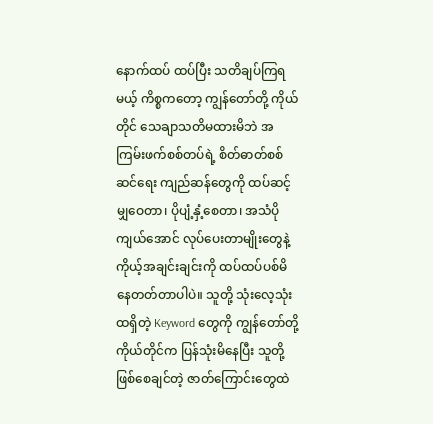နောက်ထပ် ထပ်ပြီး သတိချပ်ကြရမယ့် ကိစ္စကတော့ ကျွန်တော်တို့ ကိုယ်တိုင် သေချာသတိမထားမိဘဲ အကြမ်းဖက်စစ်တပ်ရဲ့ စိတ်ဓာတ်စစ်ဆင်ရေး ကျည်ဆန်တွေကို ထပ်ဆင့်မျှဝေတာ၊ ပိုပျံ့နှံ့စေတာ၊ အသံပိုကျယ်အောင် လုပ်ပေးတာမျိုးတွေနဲ့ ကိုယ့်အချင်းချင်းကို ထပ်ထပ်ပစ်မိနေတတ်တာပါပဲ။ သူတို့ သုံးလေ့သုံးထရှိတဲ့ Keyword တွေကို ကျွန်တော်တို့ကိုယ်တိုင်က ပြန်သုံးမိနေပြီး သူတို့ ဖြစ်စေချင်တဲ့ ဇာတ်ကြောင်းတွေထဲ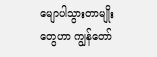မျောပါသွားတာမျိုးတွေဟာ ကျွန်တော်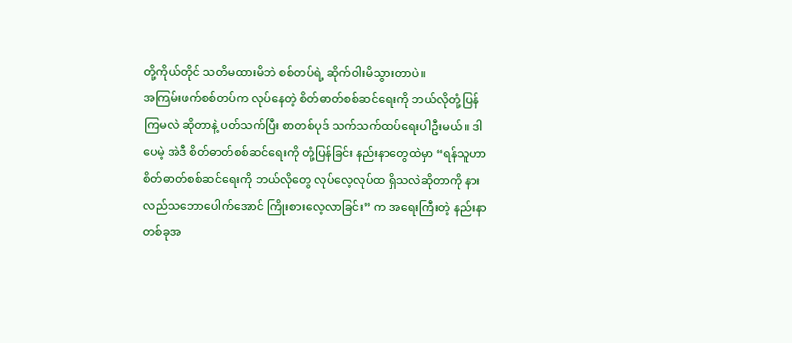တို့ကိုယ်တိုင် သတိမထားမိဘဲ စစ်တပ်ရဲ့ ဆိုက်ဝါးမိသွားတာပဲ။
အကြမ်းဖက်စစ်တပ်က လုပ်နေတဲ့ စိတ်ဓာတ်စစ်ဆင်ရေးကို ဘယ်လိုတုံ့ပြန်ကြမလဲ ဆိုတာနဲ့ ပတ်သက်ပြီး စာတစ်ပုဒ် သက်သက်ထပ်ရေးပါဦးမယ်။ ဒါပေမဲ့ အဲဒီ စိတ်ဓာတ်စစ်ဆင်ရေးကို တုံ့ပြန်ခြင်း နည်းနာတွေထဲမှာ “ရန်သူဟာ စိတ်ဓာတ်စစ်ဆင်ရေးကို ဘယ်လိုတွေ လုပ်လေ့လုပ်ထ ရှိသလဲဆိုတာကို နားလည်သဘောပေါက်အောင် ကြိုးစားလေ့လာခြင်း” က အရေးကြီးတဲ့ နည်းနာတစ်ခုအ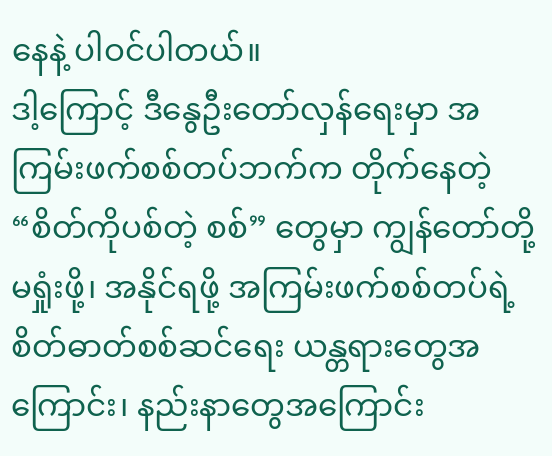နေနဲ့ ပါဝင်ပါတယ်။
ဒါ့ကြောင့် ဒီနွေဦးတော်လှန်ရေးမှာ အကြမ်းဖက်စစ်တပ်ဘက်က တိုက်နေတဲ့ “စိတ်ကိုပစ်တဲ့ စစ်” တွေမှာ ကျွန်တော်တို့ မရှုံးဖို့၊ အနိုင်ရဖို့ အကြမ်းဖက်စစ်တပ်ရဲ့ စိတ်ဓာတ်စစ်ဆင်ရေး ယန္တရားတွေအကြောင်း၊ နည်းနာတွေအကြောင်း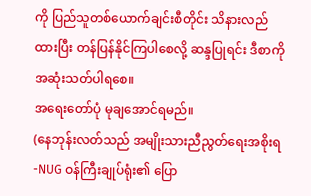ကို ပြည်သူတစ်ယောက်ချင်းစီတိုင်း သိနားလည်ထားပြီး တန်ပြန်နိုင်ကြပါစေလို့ ဆန္ဒပြုရင်း ဒီစာကို အဆုံးသတ်ပါရစေ။
အရေးတော်ပုံ မုချအောင်ရမည်။
(နေဘုန်းလတ်သည် အမျိုးသားညီညွတ်ရေးအစိုးရ-NUG ဝန်ကြီးချုပ်ရုံး၏ ပြော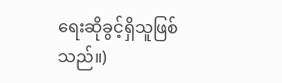ရေးဆိုခွင့်ရှိသူဖြစ်သည်။)